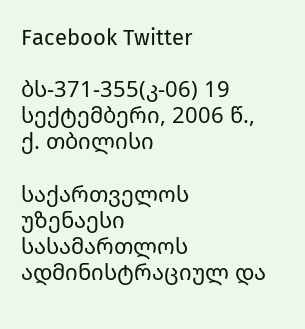Facebook Twitter

ბს-371-355(კ-06) 19 სექტემბერი, 2006 წ., ქ. თბილისი

საქართველოს უზენაესი სასამართლოს ადმინისტრაციულ და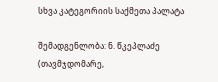სხვა კატეგორიის საქმეთა პალატა

შემადგენლობა: ნ. წკეპლაძე (თავმჯდომარე,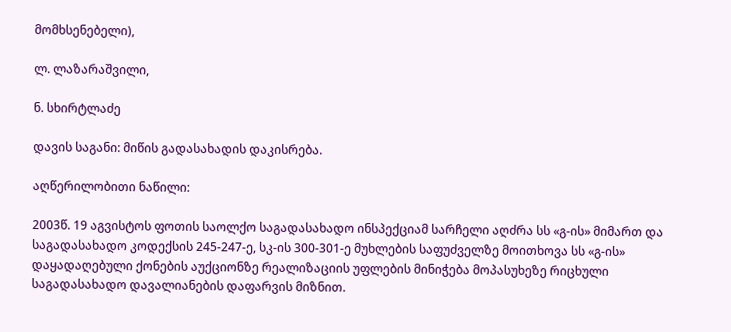მომხსენებელი),

ლ. ლაზარაშვილი,

ნ. სხირტლაძე

დავის საგანი: მიწის გადასახადის დაკისრება.

აღწერილობითი ნაწილი:

2003წ. 19 აგვისტოს ფოთის საოლქო საგადასახადო ინსპექციამ სარჩელი აღძრა სს «გ-ის» მიმართ და საგადასახადო კოდექსის 245-247-ე, სკ-ის 300-301-ე მუხლების საფუძველზე მოითხოვა სს «გ-ის» დაყადაღებული ქონების აუქციონზე რეალიზაციის უფლების მინიჭება მოპასუხეზე რიცხული საგადასახადო დავალიანების დაფარვის მიზნით.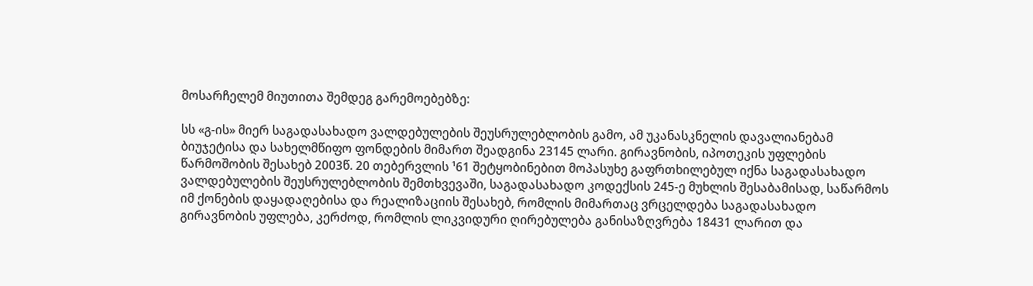მოსარჩელემ მიუთითა შემდეგ გარემოებებზე:

სს «გ-ის» მიერ საგადასახადო ვალდებულების შეუსრულებლობის გამო, ამ უკანასკნელის დავალიანებამ ბიუჯეტისა და სახელმწიფო ფონდების მიმართ შეადგინა 23145 ლარი. გირავნობის, იპოთეკის უფლების წარმოშობის შესახებ 2003წ. 20 თებერვლის ¹61 შეტყობინებით მოპასუხე გაფრთხილებულ იქნა საგადასახადო ვალდებულების შეუსრულებლობის შემთხვევაში, საგადასახადო კოდექსის 245-ე მუხლის შესაბამისად, საწარმოს იმ ქონების დაყადაღებისა და რეალიზაციის შესახებ, რომლის მიმართაც ვრცელდება საგადასახადო გირავნობის უფლება, კერძოდ, რომლის ლიკვიდური ღირებულება განისაზღვრება 18431 ლარით და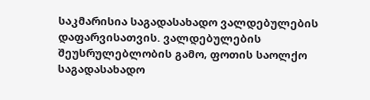საკმარისია საგადასახადო ვალდებულების დაფარვისათვის. ვალდებულების შეუსრულებლობის გამო, ფოთის საოლქო საგადასახადო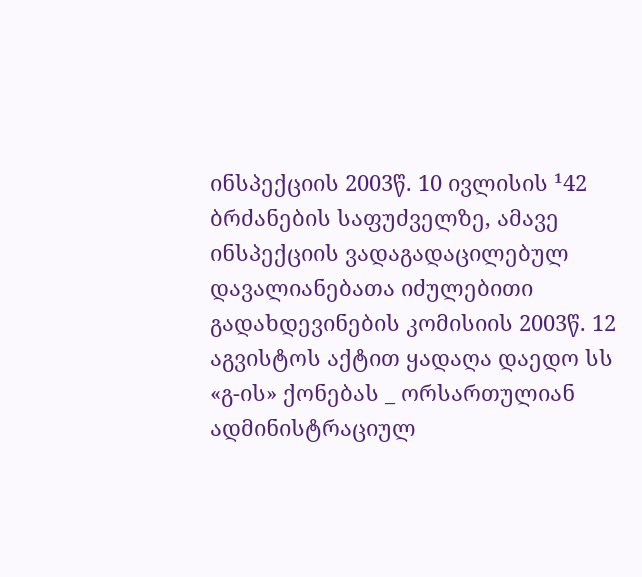ინსპექციის 2003წ. 10 ივლისის ¹42 ბრძანების საფუძველზე, ამავე ინსპექციის ვადაგადაცილებულ დავალიანებათა იძულებითი გადახდევინების კომისიის 2003წ. 12 აგვისტოს აქტით ყადაღა დაედო სს «გ-ის» ქონებას _ ორსართულიან ადმინისტრაციულ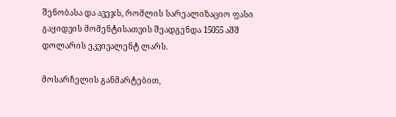შენობასა და ავეჯს, რომლის სარეალიზაციო ფასი გაყიდვის მომენტისათვის შეადგენდა 15055 აშშ დოლარის ეკვივალენტ ლარს.

მოსარჩელის განმარტებით,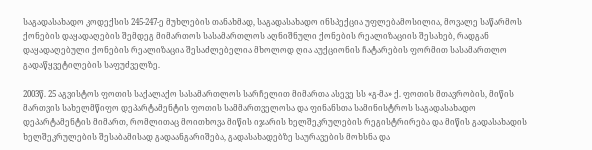საგადასახადო კოდექსის 245-247-ე მუხლების თანახმად, საგადასახადო ინსპექცია უფლებამოსილია, მოვალე საწარმოს ქონების დაყადაღების შემდეგ მიმართოს სასამართლოს აღნიშნული ქონების რეალიზაციის შესახებ, რადგან დაყადაღებული ქონების რეალიზაცია შესაძლებელია მხოლოდ ღია აუქციონის ჩატარების ფორმით სასამართლო გადაწყვეტილების საფუძველზე.

2003წ. 25 აგვისტოს ფოთის საქალაქო სასამართლოს სარჩელით მიმართა ასევე სს «გ-მა» ქ. ფოთის მთავრობის, მიწის მართვის სახელმწიფო დეპარტამენტის ფოთის სამმართველოსა და ფინანსთა სამინისტროს საგადასახადო დეპარტამენტის მიმართ, რომლითაც მოითხოვა მიწის იჯარის ხელშეკრულების რეგისტრირება და მიწის გადასახადის ხელშეკრულების შესაბამისად გადაანგარიშება, გადასახადებზე საურავების მოხსნა და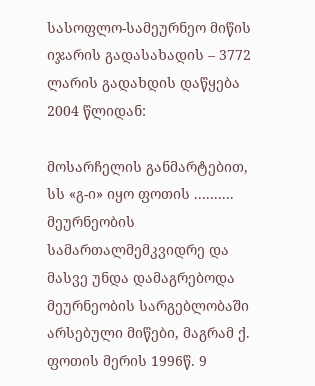სასოფლო-სამეურნეო მიწის იჯარის გადასახადის – 3772 ლარის გადახდის დაწყება 2004 წლიდან:

მოსარჩელის განმარტებით, სს «გ-ი» იყო ფოთის .......... მეურნეობის სამართალმემკვიდრე და მასვე უნდა დამაგრებოდა მეურნეობის სარგებლობაში არსებული მიწები, მაგრამ ქ. ფოთის მერის 1996წ. 9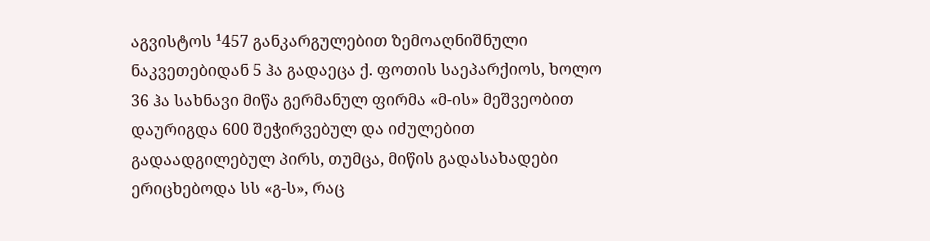აგვისტოს ¹457 განკარგულებით ზემოაღნიშნული ნაკვეთებიდან 5 ჰა გადაეცა ქ. ფოთის საეპარქიოს, ხოლო 36 ჰა სახნავი მიწა გერმანულ ფირმა «მ-ის» მეშვეობით დაურიგდა 600 შეჭირვებულ და იძულებით გადაადგილებულ პირს, თუმცა, მიწის გადასახადები ერიცხებოდა სს «გ-ს», რაც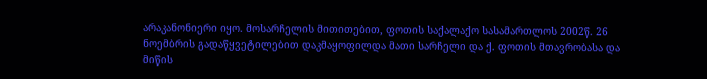არაკანონიერი იყო. მოსარჩელის მითითებით, ფოთის საქალაქო სასამართლოს 2002წ. 26 ნოემბრის გადაწყვეტილებით დაკმაყოფილდა მათი სარჩელი და ქ. ფოთის მთავრობასა და მიწის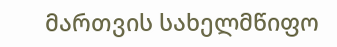მართვის სახელმწიფო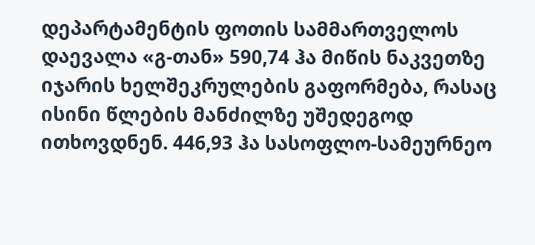დეპარტამენტის ფოთის სამმართველოს დაევალა «გ-თან» 590,74 ჰა მიწის ნაკვეთზე იჯარის ხელშეკრულების გაფორმება, რასაც ისინი წლების მანძილზე უშედეგოდ ითხოვდნენ. 446,93 ჰა სასოფლო-სამეურნეო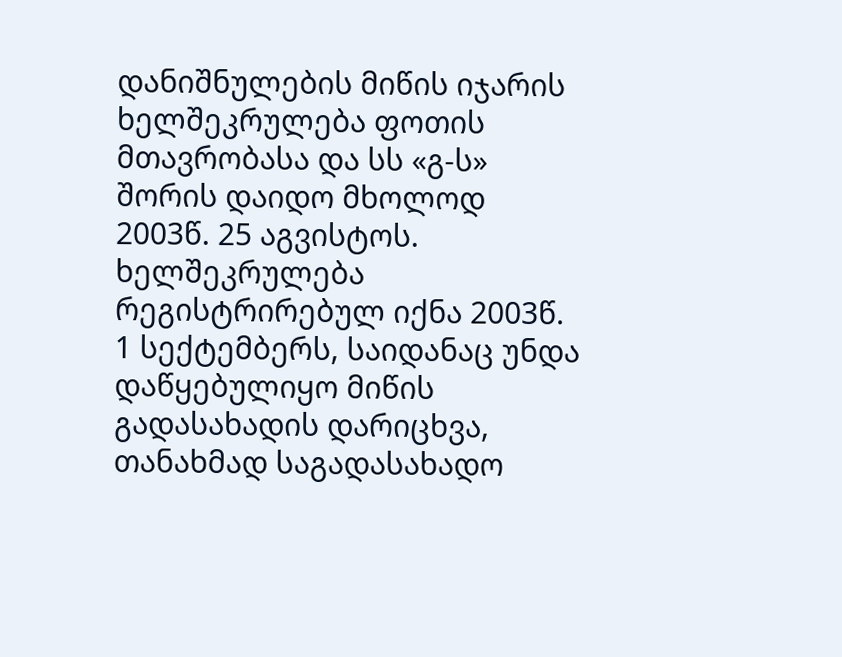დანიშნულების მიწის იჯარის ხელშეკრულება ფოთის მთავრობასა და სს «გ-ს» შორის დაიდო მხოლოდ 2003წ. 25 აგვისტოს. ხელშეკრულება რეგისტრირებულ იქნა 2003წ. 1 სექტემბერს, საიდანაც უნდა დაწყებულიყო მიწის გადასახადის დარიცხვა, თანახმად საგადასახადო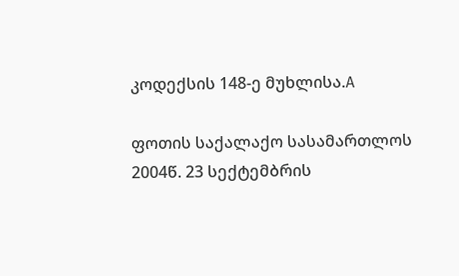კოდექსის 148-ე მუხლისა.A

ფოთის საქალაქო სასამართლოს 2004წ. 23 სექტემბრის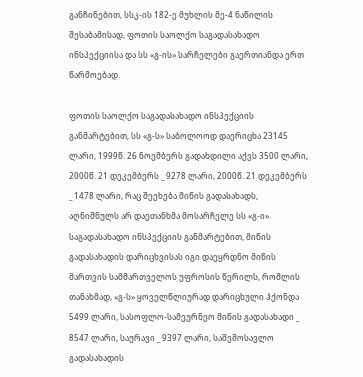განჩინებით, სსკ-ის 182-ე მუხლის მე-4 ნაწილის შესაბამისად, ფოთის საოლქო საგადასახადო ინსპექციისა და სს «გ-ის» სარჩელები გაერთიანდა ერთ წარმოებად.

ფოთის საოლქო საგადასახადო ინსპექციის განმარტებით, სს «გ-ს» საბოლოოდ დაერიცხა 23145 ლარი, 1999წ. 26 ნოემბერს გადახდილი აქვს 3500 ლარი, 2000წ. 21 დეკემბერს _ 9278 ლარი, 2000წ. 21 დეკემბერს _ 1478 ლარი, რაც შეეხება მიწის გადასახადს, აღნიშნულს არ დაეთანხმა მოსარჩელე სს «გ-ი». საგადასახადო ინსპექციის განმარტებით, მიწის გადასახადის დარიცხვისას იგი დაეყრდნო მიწის მართვის სამმართველოს უფროსის წერილს, რომლის თანახმად, «გ-ს» ყოველწლიურად დარიცხული ჰქონდა 5499 ლარი, სასოფლო-სამეურნეო მიწის გადასახადი _ 8547 ლარი, საურავი _ 9397 ლარი, საშემოსავლო გადასახადის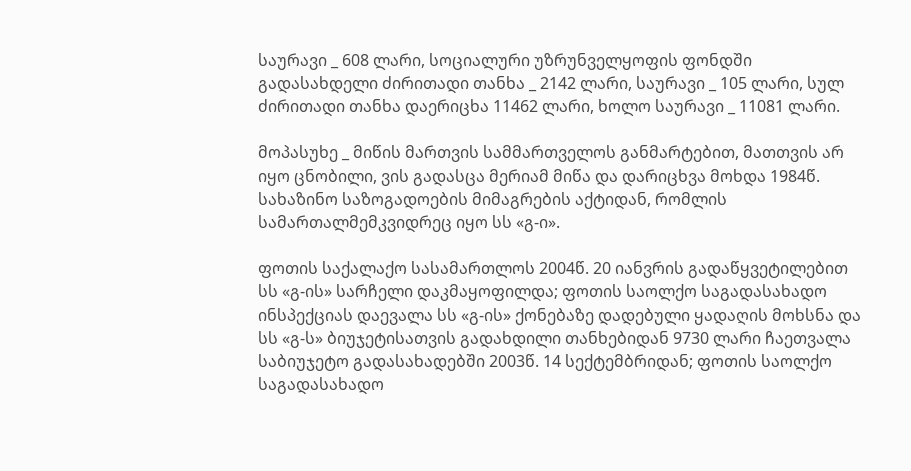საურავი _ 608 ლარი, სოციალური უზრუნველყოფის ფონდში გადასახდელი ძირითადი თანხა _ 2142 ლარი, საურავი _ 105 ლარი, სულ ძირითადი თანხა დაერიცხა 11462 ლარი, ხოლო საურავი _ 11081 ლარი.

მოპასუხე _ მიწის მართვის სამმართველოს განმარტებით, მათთვის არ იყო ცნობილი, ვის გადასცა მერიამ მიწა და დარიცხვა მოხდა 1984წ. სახაზინო საზოგადოების მიმაგრების აქტიდან, რომლის სამართალმემკვიდრეც იყო სს «გ-ი».

ფოთის საქალაქო სასამართლოს 2004წ. 20 იანვრის გადაწყვეტილებით სს «გ-ის» სარჩელი დაკმაყოფილდა; ფოთის საოლქო საგადასახადო ინსპექციას დაევალა სს «გ-ის» ქონებაზე დადებული ყადაღის მოხსნა და სს «გ-ს» ბიუჯეტისათვის გადახდილი თანხებიდან 9730 ლარი ჩაეთვალა საბიუჯეტო გადასახადებში 2003წ. 14 სექტემბრიდან; ფოთის საოლქო საგადასახადო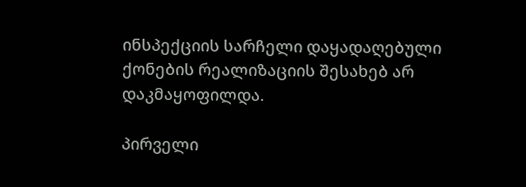ინსპექციის სარჩელი დაყადაღებული ქონების რეალიზაციის შესახებ არ დაკმაყოფილდა.

პირველი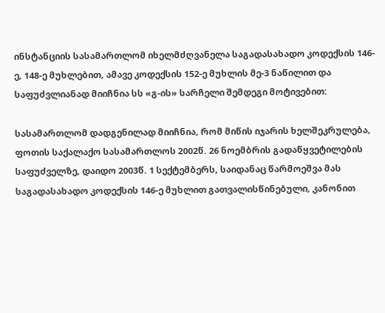ინსტანციის სასამართლომ იხელმძღვანელა საგადასახადო კოდექსის 146-ე, 148-ე მუხლებით, ამავე კოდექსის 152-ე მუხლის მე-3 ნაწილით და საფუძვლიანად მიიჩნია სს «გ-ის» სარჩელი შემდეგი მოტივებით:

სასამართლომ დადგენილად მიიჩნია, რომ მიწის იჯარის ხელშეკრულება, ფოთის საქალაქო სასამართლოს 2002წ. 26 ნოემბრის გადაწყვეტილების საფუძველზე, დაიდო 2003წ. 1 სექტემბერს, საიდანაც წარმოეშვა მას საგადასახადო კოდექსის 146-ე მუხლით გათვალისწინებული, კანონით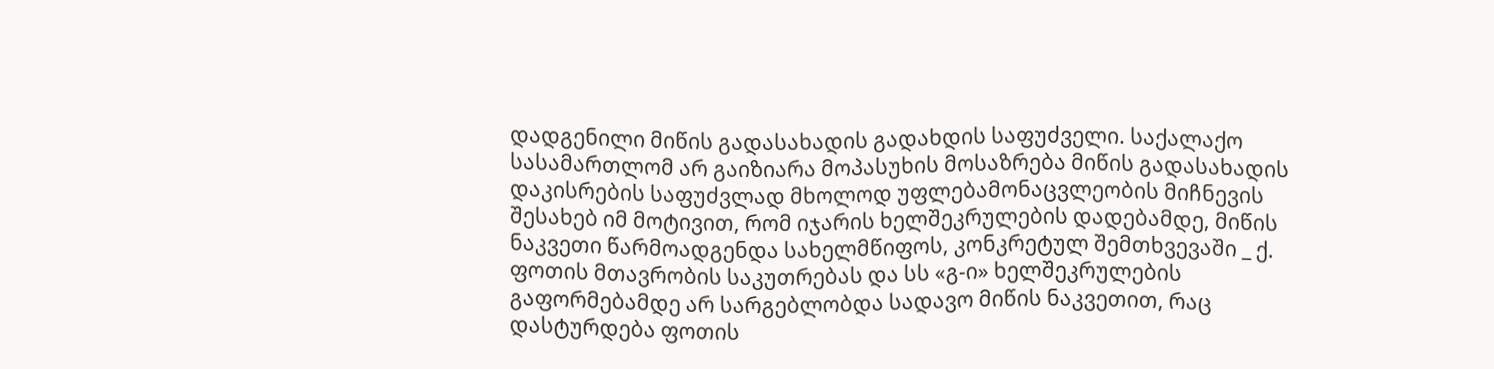დადგენილი მიწის გადასახადის გადახდის საფუძველი. საქალაქო სასამართლომ არ გაიზიარა მოპასუხის მოსაზრება მიწის გადასახადის დაკისრების საფუძვლად მხოლოდ უფლებამონაცვლეობის მიჩნევის შესახებ იმ მოტივით, რომ იჯარის ხელშეკრულების დადებამდე, მიწის ნაკვეთი წარმოადგენდა სახელმწიფოს, კონკრეტულ შემთხვევაში _ ქ. ფოთის მთავრობის საკუთრებას და სს «გ-ი» ხელშეკრულების გაფორმებამდე არ სარგებლობდა სადავო მიწის ნაკვეთით, რაც დასტურდება ფოთის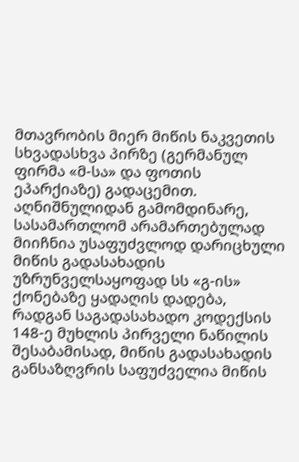მთავრობის მიერ მიწის ნაკვეთის სხვადასხვა პირზე (გერმანულ ფირმა «მ-სა» და ფოთის ეპარქიაზე) გადაცემით. აღნიშნულიდან გამომდინარე, სასამართლომ არამართებულად მიიჩნია უსაფუძვლოდ დარიცხული მიწის გადასახადის უზრუნველსაყოფად სს «გ-ის» ქონებაზე ყადაღის დადება, რადგან საგადასახადო კოდექსის 148-ე მუხლის პირველი ნაწილის შესაბამისად, მიწის გადასახადის განსაზღვრის საფუძველია მიწის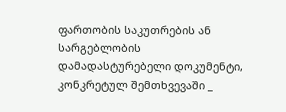ფართობის საკუთრების ან სარგებლობის დამადასტურებელი დოკუმენტი, კონკრეტულ შემთხვევაში _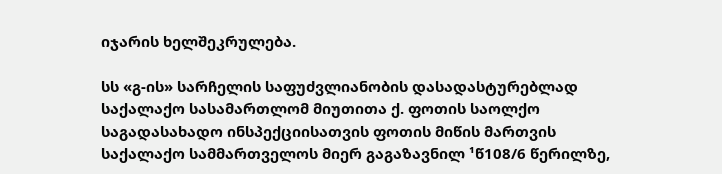იჯარის ხელშეკრულება.

სს «გ-ის» სარჩელის საფუძვლიანობის დასადასტურებლად საქალაქო სასამართლომ მიუთითა ქ. ფოთის საოლქო საგადასახადო ინსპექციისათვის ფოთის მიწის მართვის საქალაქო სამმართველოს მიერ გაგაზავნილ ¹წ108/6 წერილზე,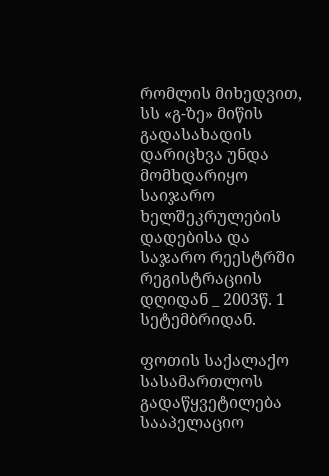რომლის მიხედვით, სს «გ-ზე» მიწის გადასახადის დარიცხვა უნდა მომხდარიყო საიჯარო ხელშეკრულების დადებისა და საჯარო რეესტრში რეგისტრაციის დღიდან _ 2003წ. 1 სეტემბრიდან.

ფოთის საქალაქო სასამართლოს გადაწყვეტილება სააპელაციო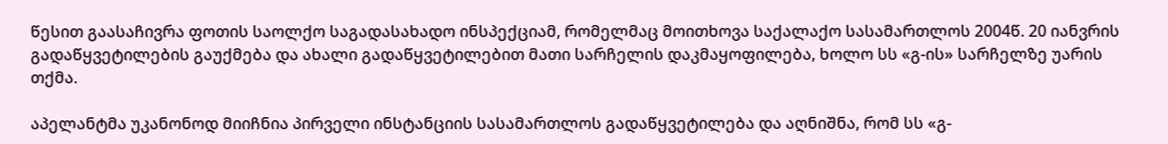წესით გაასაჩივრა ფოთის საოლქო საგადასახადო ინსპექციამ, რომელმაც მოითხოვა საქალაქო სასამართლოს 2004წ. 20 იანვრის გადაწყვეტილების გაუქმება და ახალი გადაწყვეტილებით მათი სარჩელის დაკმაყოფილება, ხოლო სს «გ-ის» სარჩელზე უარის თქმა.

აპელანტმა უკანონოდ მიიჩნია პირველი ინსტანციის სასამართლოს გადაწყვეტილება და აღნიშნა, რომ სს «გ-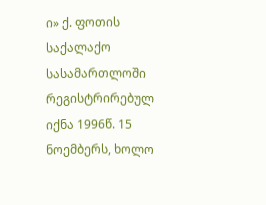ი» ქ. ფოთის საქალაქო სასამართლოში რეგისტრირებულ იქნა 1996წ. 15 ნოემბერს, ხოლო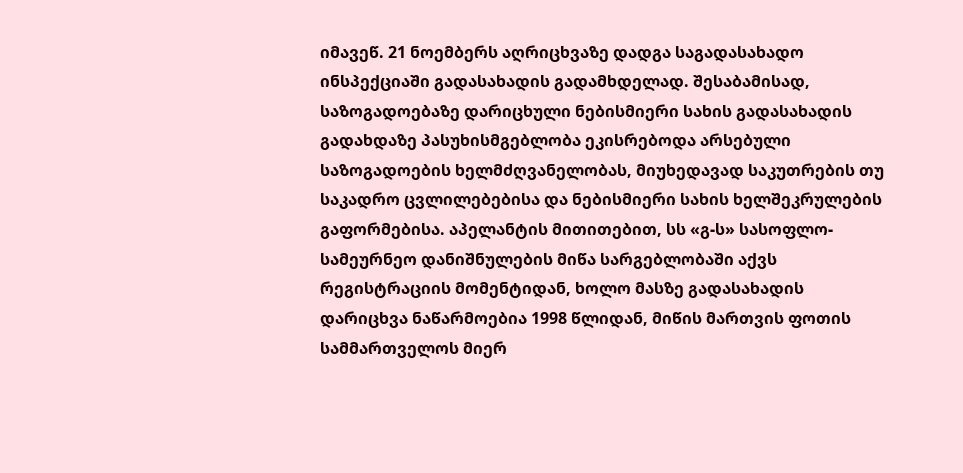იმავეწ. 21 ნოემბერს აღრიცხვაზე დადგა საგადასახადო ინსპექციაში გადასახადის გადამხდელად. შესაბამისად, საზოგადოებაზე დარიცხული ნებისმიერი სახის გადასახადის გადახდაზე პასუხისმგებლობა ეკისრებოდა არსებული საზოგადოების ხელმძღვანელობას, მიუხედავად საკუთრების თუ საკადრო ცვლილებებისა და ნებისმიერი სახის ხელშეკრულების გაფორმებისა. აპელანტის მითითებით, სს «გ-ს» სასოფლო-სამეურნეო დანიშნულების მიწა სარგებლობაში აქვს რეგისტრაციის მომენტიდან, ხოლო მასზე გადასახადის დარიცხვა ნაწარმოებია 1998 წლიდან, მიწის მართვის ფოთის სამმართველოს მიერ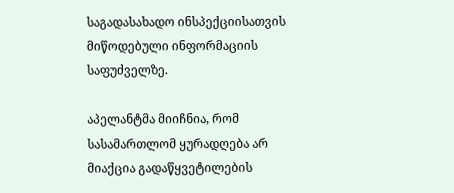საგადასახადო ინსპექციისათვის მიწოდებული ინფორმაციის საფუძველზე.

აპელანტმა მიიჩნია, რომ სასამართლომ ყურადღება არ მიაქცია გადაწყვეტილების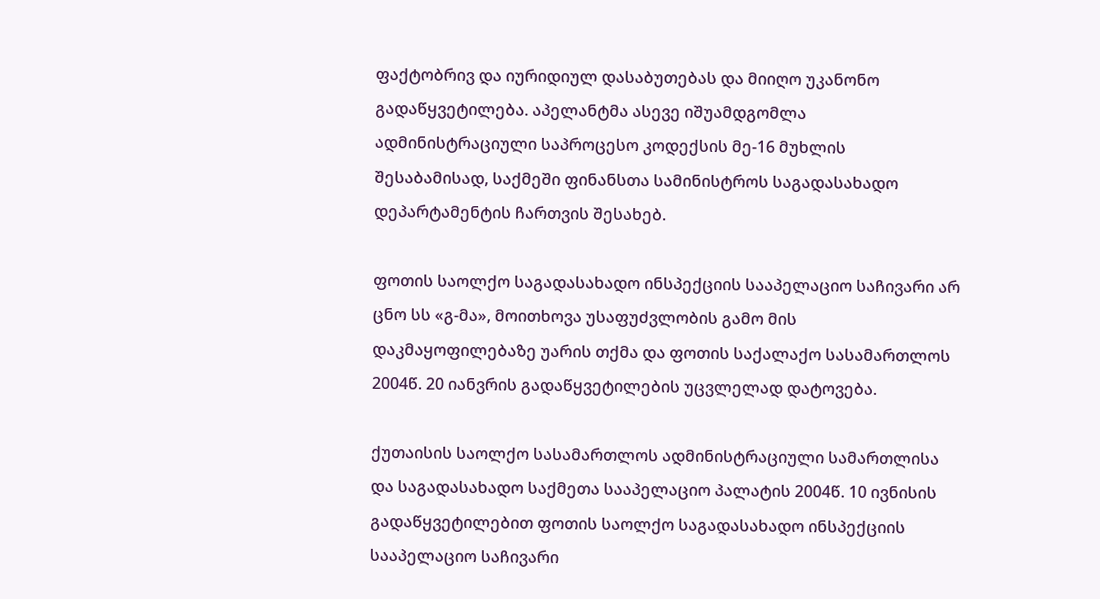ფაქტობრივ და იურიდიულ დასაბუთებას და მიიღო უკანონო გადაწყვეტილება. აპელანტმა ასევე იშუამდგომლა ადმინისტრაციული საპროცესო კოდექსის მე-16 მუხლის შესაბამისად, საქმეში ფინანსთა სამინისტროს საგადასახადო დეპარტამენტის ჩართვის შესახებ.

ფოთის საოლქო საგადასახადო ინსპექციის სააპელაციო საჩივარი არ ცნო სს «გ-მა», მოითხოვა უსაფუძვლობის გამო მის დაკმაყოფილებაზე უარის თქმა და ფოთის საქალაქო სასამართლოს 2004წ. 20 იანვრის გადაწყვეტილების უცვლელად დატოვება.

ქუთაისის საოლქო სასამართლოს ადმინისტრაციული სამართლისა და საგადასახადო საქმეთა სააპელაციო პალატის 2004წ. 10 ივნისის გადაწყვეტილებით ფოთის საოლქო საგადასახადო ინსპექციის სააპელაციო საჩივარი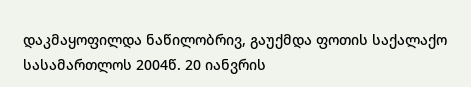დაკმაყოფილდა ნაწილობრივ, გაუქმდა ფოთის საქალაქო სასამართლოს 2004წ. 20 იანვრის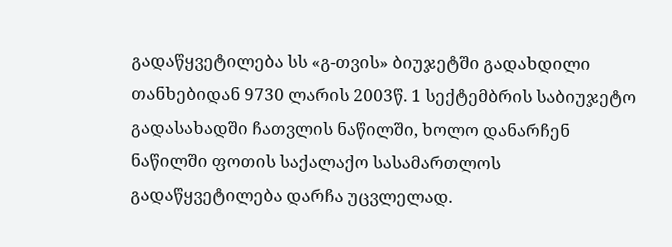გადაწყვეტილება სს «გ-თვის» ბიუჯეტში გადახდილი თანხებიდან 9730 ლარის 2003წ. 1 სექტემბრის საბიუჯეტო გადასახადში ჩათვლის ნაწილში, ხოლო დანარჩენ ნაწილში ფოთის საქალაქო სასამართლოს გადაწყვეტილება დარჩა უცვლელად.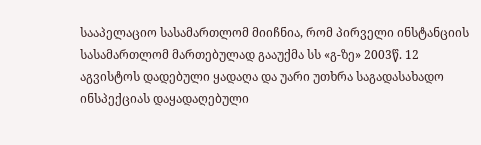სააპელაციო სასამართლომ მიიჩნია, რომ პირველი ინსტანციის სასამართლომ მართებულად გააუქმა სს «გ-ზე» 2003წ. 12 აგვისტოს დადებული ყადაღა და უარი უთხრა საგადასახადო ინსპექციას დაყადაღებული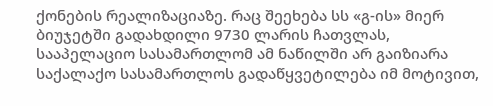ქონების რეალიზაციაზე. რაც შეეხება სს «გ-ის» მიერ ბიუჯეტში გადახდილი 9730 ლარის ჩათვლას, სააპელაციო სასამართლომ ამ ნაწილში არ გაიზიარა საქალაქო სასამართლოს გადაწყვეტილება იმ მოტივით,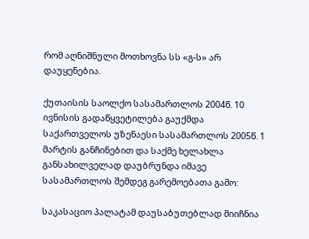რომ აღნიშნული მოთხოვნა სს «გ-ს» არ დაუყენებია.

ქუთაისის საოლქო სასამართლოს 2004წ. 10 ივნისის გადაწყვეტილება გაუქმდა საქართველოს უზენაესი სასამართლოს 2005წ. 1 მარტის განჩინებით და საქმე ხელახლა განსახილველად დაუბრუნდა იმავე სასამართლოს შემდეგ გარემოებათა გამო:

საკასაციო პალატამ დაუსაბუთებლად მიიჩნია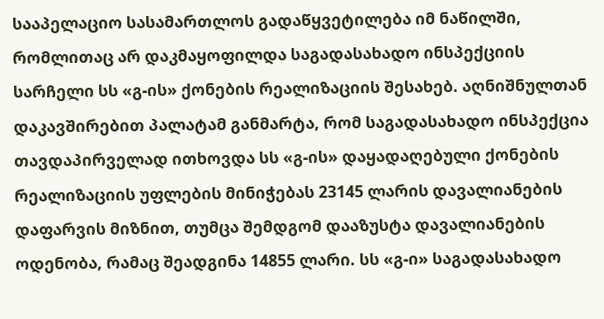სააპელაციო სასამართლოს გადაწყვეტილება იმ ნაწილში, რომლითაც არ დაკმაყოფილდა საგადასახადო ინსპექციის სარჩელი სს «გ-ის» ქონების რეალიზაციის შესახებ. აღნიშნულთან დაკავშირებით პალატამ განმარტა, რომ საგადასახადო ინსპექცია თავდაპირველად ითხოვდა სს «გ-ის» დაყადაღებული ქონების რეალიზაციის უფლების მინიჭებას 23145 ლარის დავალიანების დაფარვის მიზნით, თუმცა შემდგომ დააზუსტა დავალიანების ოდენობა, რამაც შეადგინა 14855 ლარი. სს «გ-ი» საგადასახადო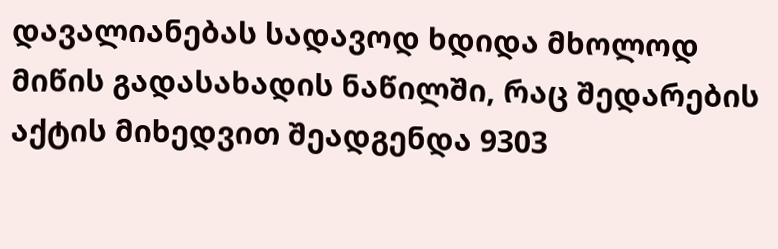დავალიანებას სადავოდ ხდიდა მხოლოდ მიწის გადასახადის ნაწილში, რაც შედარების აქტის მიხედვით შეადგენდა 9303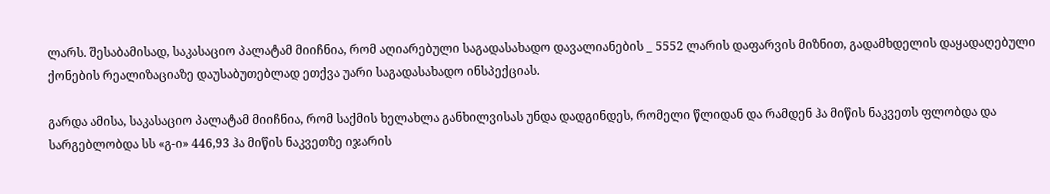ლარს. შესაბამისად, საკასაციო პალატამ მიიჩნია, რომ აღიარებული საგადასახადო დავალიანების _ 5552 ლარის დაფარვის მიზნით, გადამხდელის დაყადაღებული ქონების რეალიზაციაზე დაუსაბუთებლად ეთქვა უარი საგადასახადო ინსპექციას.

გარდა ამისა, საკასაციო პალატამ მიიჩნია, რომ საქმის ხელახლა განხილვისას უნდა დადგინდეს, რომელი წლიდან და რამდენ ჰა მიწის ნაკვეთს ფლობდა და სარგებლობდა სს «გ-ი» 446,93 ჰა მიწის ნაკვეთზე იჯარის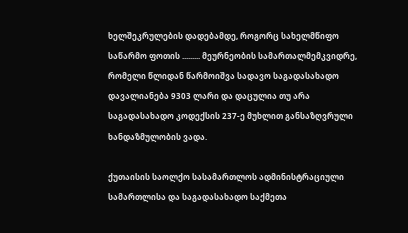ხელშეკრულების დადებამდე, როგორც სახელმწიფო საწარმო ფოთის ......... მეურნეობის სამართალმემკვიდრე, რომელი წლიდან წარმოიშვა სადავო საგადასახადო დავალიანება 9303 ლარი და დაცულია თუ არა საგადასახადო კოდექსის 237-ე მუხლით განსაზღვრული ხანდაზმულობის ვადა.

ქუთაისის საოლქო სასამართლოს ადმინისტრაციული სამართლისა და საგადასახადო საქმეთა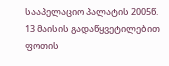სააპელაციო პალატის 2005წ. 13 მაისის გადაწყვეტილებით ფოთის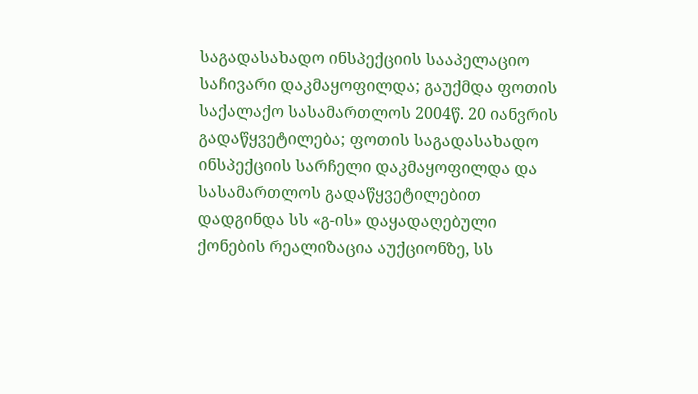საგადასახადო ინსპექციის სააპელაციო საჩივარი დაკმაყოფილდა; გაუქმდა ფოთის საქალაქო სასამართლოს 2004წ. 20 იანვრის გადაწყვეტილება; ფოთის საგადასახადო ინსპექციის სარჩელი დაკმაყოფილდა და სასამართლოს გადაწყვეტილებით დადგინდა სს «გ-ის» დაყადაღებული ქონების რეალიზაცია აუქციონზე, სს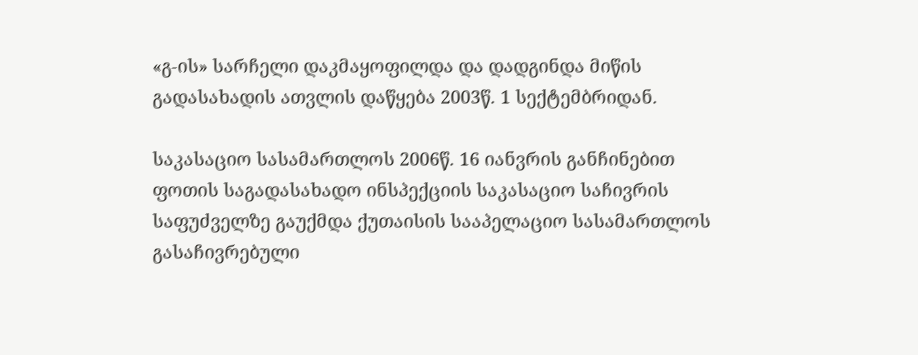«გ-ის» სარჩელი დაკმაყოფილდა და დადგინდა მიწის გადასახადის ათვლის დაწყება 2003წ. 1 სექტემბრიდან.

საკასაციო სასამართლოს 2006წ. 16 იანვრის განჩინებით ფოთის საგადასახადო ინსპექციის საკასაციო საჩივრის საფუძველზე გაუქმდა ქუთაისის სააპელაციო სასამართლოს გასაჩივრებული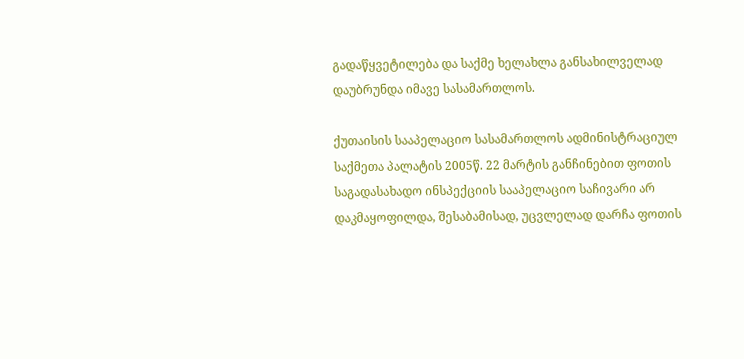გადაწყვეტილება და საქმე ხელახლა განსახილველად დაუბრუნდა იმავე სასამართლოს.

ქუთაისის სააპელაციო სასამართლოს ადმინისტრაციულ საქმეთა პალატის 2005წ. 22 მარტის განჩინებით ფოთის საგადასახადო ინსპექციის სააპელაციო საჩივარი არ დაკმაყოფილდა, შესაბამისად, უცვლელად დარჩა ფოთის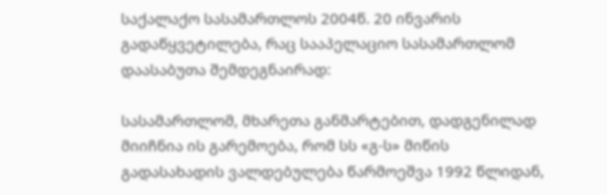საქალაქო სასამართლოს 2004წ. 20 ინვარის გადაწყვეტილება, რაც სააპელაციო სასამართლომ დაასაბუთა შემდეგნაირად:

სასამართლომ, მხარეთა განმარტებით, დადგენილად მიიჩნია ის გარემოება, რომ სს «გ-ს» მიწის გადასახადის ვალდებულება წარმოეშვა 1992 წლიდან,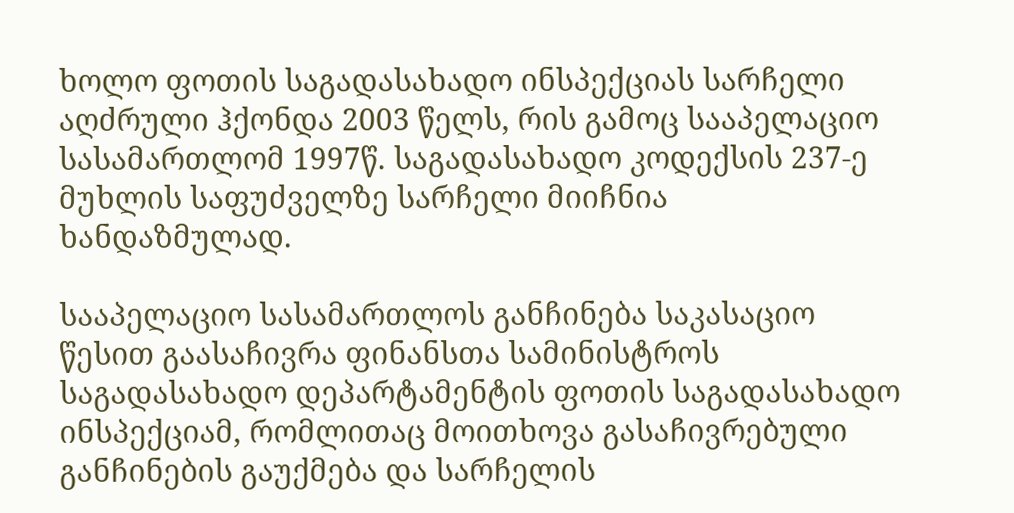ხოლო ფოთის საგადასახადო ინსპექციას სარჩელი აღძრული ჰქონდა 2003 წელს, რის გამოც სააპელაციო სასამართლომ 1997წ. საგადასახადო კოდექსის 237-ე მუხლის საფუძველზე სარჩელი მიიჩნია ხანდაზმულად.

სააპელაციო სასამართლოს განჩინება საკასაციო წესით გაასაჩივრა ფინანსთა სამინისტროს საგადასახადო დეპარტამენტის ფოთის საგადასახადო ინსპექციამ, რომლითაც მოითხოვა გასაჩივრებული განჩინების გაუქმება და სარჩელის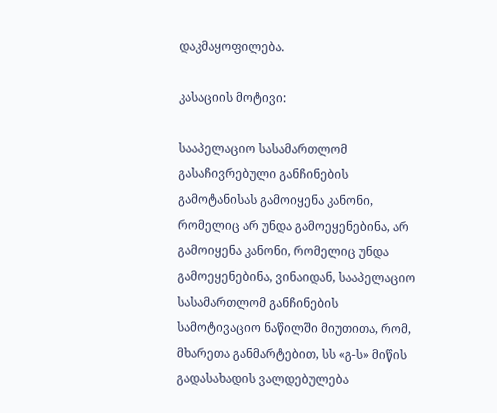დაკმაყოფილება.

კასაციის მოტივი:

სააპელაციო სასამართლომ გასაჩივრებული განჩინების გამოტანისას გამოიყენა კანონი, რომელიც არ უნდა გამოეყენებინა, არ გამოიყენა კანონი, რომელიც უნდა გამოეყენებინა, ვინაიდან, სააპელაციო სასამართლომ განჩინების სამოტივაციო ნაწილში მიუთითა, რომ, მხარეთა განმარტებით, სს «გ-ს» მიწის გადასახადის ვალდებულება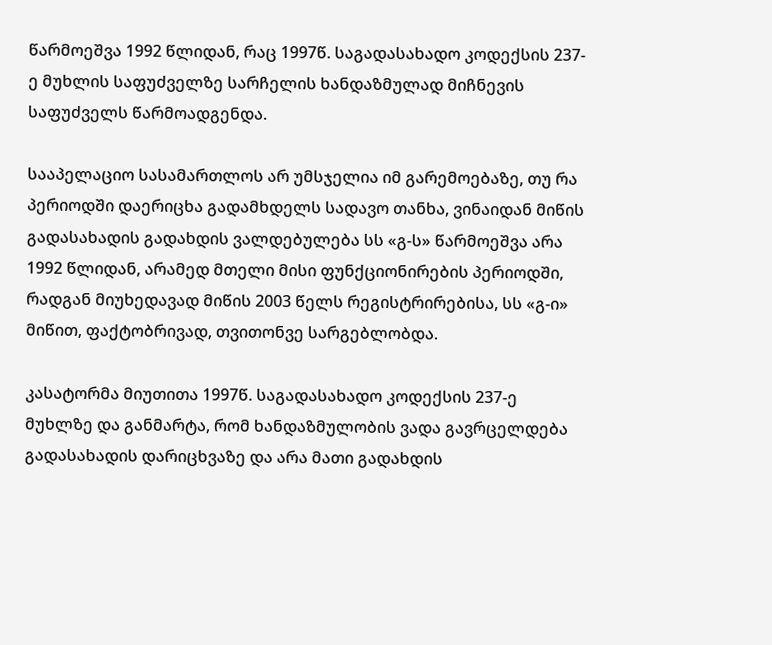წარმოეშვა 1992 წლიდან, რაც 1997წ. საგადასახადო კოდექსის 237-ე მუხლის საფუძველზე სარჩელის ხანდაზმულად მიჩნევის საფუძველს წარმოადგენდა.

სააპელაციო სასამართლოს არ უმსჯელია იმ გარემოებაზე, თუ რა პერიოდში დაერიცხა გადამხდელს სადავო თანხა, ვინაიდან მიწის გადასახადის გადახდის ვალდებულება სს «გ-ს» წარმოეშვა არა 1992 წლიდან, არამედ მთელი მისი ფუნქციონირების პერიოდში, რადგან მიუხედავად მიწის 2003 წელს რეგისტრირებისა, სს «გ-ი» მიწით, ფაქტობრივად, თვითონვე სარგებლობდა.

კასატორმა მიუთითა 1997წ. საგადასახადო კოდექსის 237-ე მუხლზე და განმარტა, რომ ხანდაზმულობის ვადა გავრცელდება გადასახადის დარიცხვაზე და არა მათი გადახდის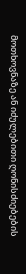მოთხოვნაზე ან იძულებითი ღონისძიებების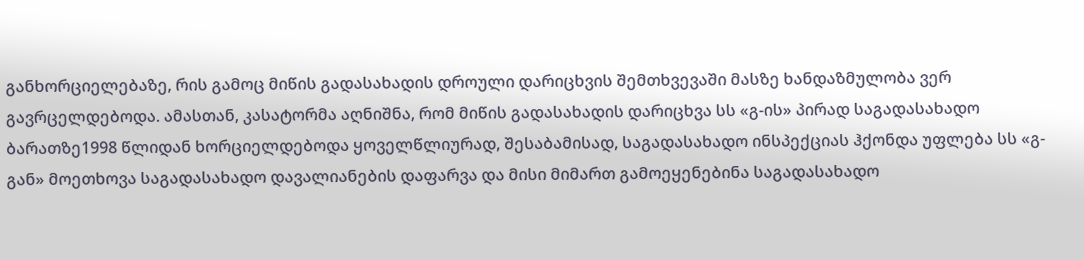განხორციელებაზე, რის გამოც მიწის გადასახადის დროული დარიცხვის შემთხვევაში მასზე ხანდაზმულობა ვერ გავრცელდებოდა. ამასთან, კასატორმა აღნიშნა, რომ მიწის გადასახადის დარიცხვა სს «გ-ის» პირად საგადასახადო ბარათზე1998 წლიდან ხორციელდებოდა ყოველწლიურად, შესაბამისად, საგადასახადო ინსპექციას ჰქონდა უფლება სს «გ-გან» მოეთხოვა საგადასახადო დავალიანების დაფარვა და მისი მიმართ გამოეყენებინა საგადასახადო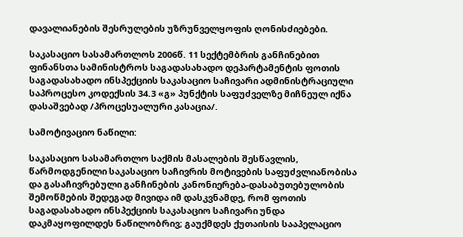დავალიანების შესრულების უზრუნველყოფის ღონისძიებები.

საკასაციო სასამართლოს 2006წ. 11 სექტემბრის განჩინებით ფინანსთა სამინისტროს საგადასახადო დეპარტამენტის ფოთის საგადასახადო ინსპექციის საკასაციო საჩივარი ადმინისტრაციული საპროცესო კოდექსის 34.3 «გ» პუნქტის საფუძველზე მიჩნეულ იქნა დასაშვებად /პროცესუალური კასაცია/.

სამოტივაციო ნაწილი:

საკასაციო სასამართლო საქმის მასალების შესწავლის, წარმოდგენილი საკასაციო საჩივრის მოტივების საფუძვლიანობისა და გასაჩივრებული განჩინების კანონიერება-დასაბუთებულობის შემოწმების შედეგად მივიდა იმ დასკვნამდე, რომ ფოთის საგადასახადო ინსპექციის საკასაციო საჩივარი უნდა დაკმაყოფილდეს ნაწილობრივ; გაუქმდეს ქუთაისის სააპელაციო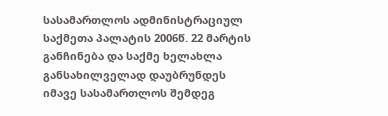სასამართლოს ადმინისტრაციულ საქმეთა პალატის 2006წ. 22 მარტის განჩინება და საქმე ხელახლა განსახილველად დაუბრუნდეს იმავე სასამართლოს შემდეგ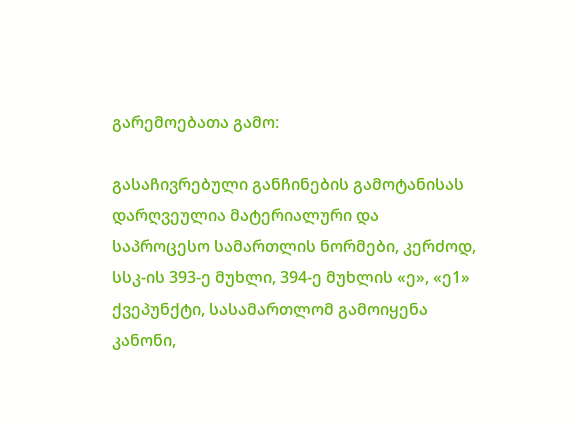გარემოებათა გამო:

გასაჩივრებული განჩინების გამოტანისას დარღვეულია მატერიალური და საპროცესო სამართლის ნორმები, კერძოდ, სსკ-ის 393-ე მუხლი, 394-ე მუხლის «ე», «ე1» ქვეპუნქტი, სასამართლომ გამოიყენა კანონი,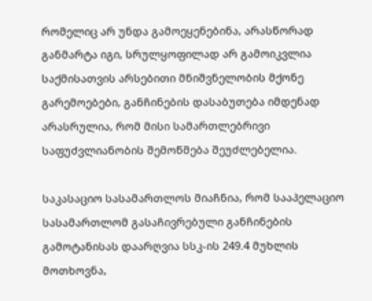რომელიც არ უნდა გამოეყენებინა, არასწორად განმარტა იგი, სრულყოფილად არ გამოიკვლია საქმისათვის არსებითი მნიშვნელობის მქონე გარემოებები, განჩინების დასაბუთება იმდენად არასრულია, რომ მისი სამართლებრივი საფუძვლიანობის შემოწმება შეუძლებელია.

საკასაციო სასამართლოს მიაჩნია, რომ სააპელაციო სასამართლომ გასაჩივრებული განჩინების გამოტანისას დაარღვია სსკ-ის 249.4 მუხლის მოთხოვნა,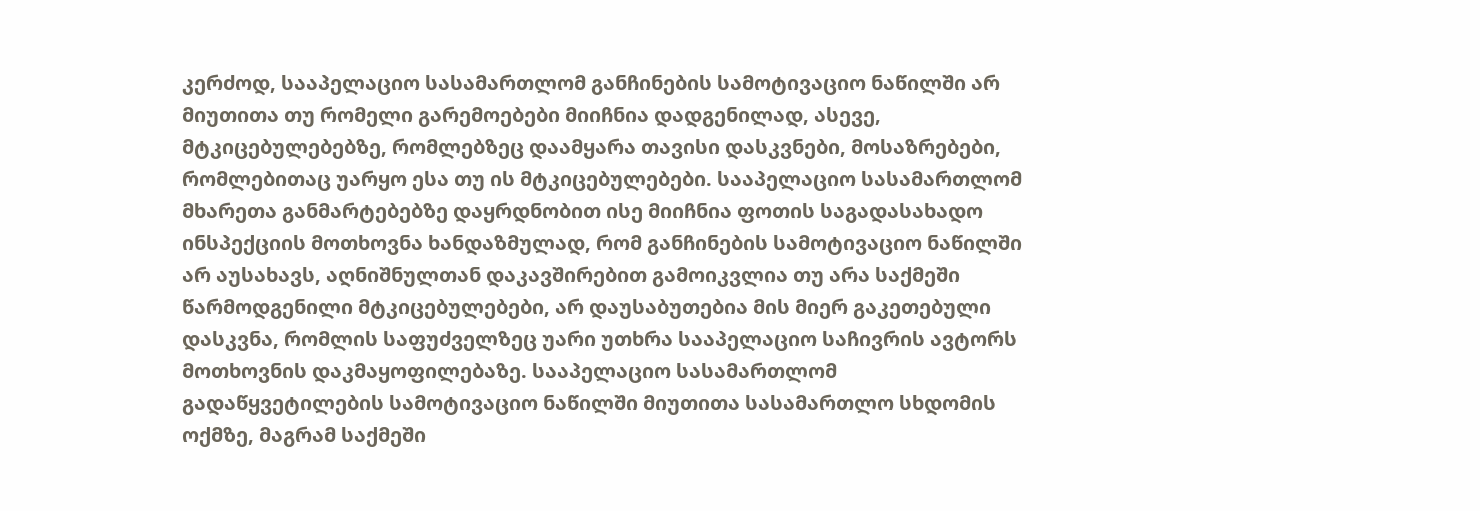კერძოდ, სააპელაციო სასამართლომ განჩინების სამოტივაციო ნაწილში არ მიუთითა თუ რომელი გარემოებები მიიჩნია დადგენილად, ასევე, მტკიცებულებებზე, რომლებზეც დაამყარა თავისი დასკვნები, მოსაზრებები, რომლებითაც უარყო ესა თუ ის მტკიცებულებები. სააპელაციო სასამართლომ მხარეთა განმარტებებზე დაყრდნობით ისე მიიჩნია ფოთის საგადასახადო ინსპექციის მოთხოვნა ხანდაზმულად, რომ განჩინების სამოტივაციო ნაწილში არ აუსახავს, აღნიშნულთან დაკავშირებით გამოიკვლია თუ არა საქმეში წარმოდგენილი მტკიცებულებები, არ დაუსაბუთებია მის მიერ გაკეთებული დასკვნა, რომლის საფუძველზეც უარი უთხრა სააპელაციო საჩივრის ავტორს მოთხოვნის დაკმაყოფილებაზე. სააპელაციო სასამართლომ გადაწყვეტილების სამოტივაციო ნაწილში მიუთითა სასამართლო სხდომის ოქმზე, მაგრამ საქმეში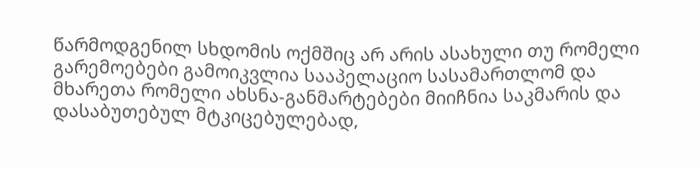წარმოდგენილ სხდომის ოქმშიც არ არის ასახული თუ რომელი გარემოებები გამოიკვლია სააპელაციო სასამართლომ და მხარეთა რომელი ახსნა-განმარტებები მიიჩნია საკმარის და დასაბუთებულ მტკიცებულებად,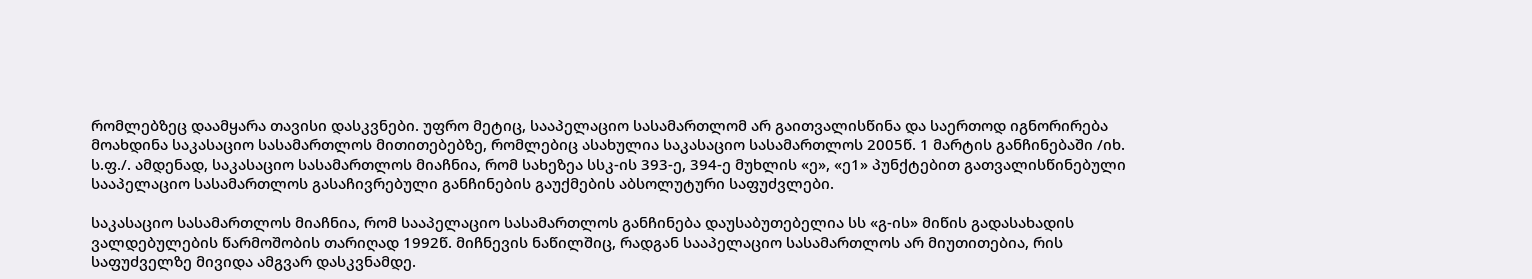რომლებზეც დაამყარა თავისი დასკვნები. უფრო მეტიც, სააპელაციო სასამართლომ არ გაითვალისწინა და საერთოდ იგნორირება მოახდინა საკასაციო სასამართლოს მითითებებზე, რომლებიც ასახულია საკასაციო სასამართლოს 2005წ. 1 მარტის განჩინებაში /იხ. ს.ფ./. ამდენად, საკასაციო სასამართლოს მიაჩნია, რომ სახეზეა სსკ-ის 393-ე, 394-ე მუხლის «ე», «ე1» პუნქტებით გათვალისწინებული სააპელაციო სასამართლოს გასაჩივრებული განჩინების გაუქმების აბსოლუტური საფუძვლები.

საკასაციო სასამართლოს მიაჩნია, რომ სააპელაციო სასამართლოს განჩინება დაუსაბუთებელია სს «გ-ის» მიწის გადასახადის ვალდებულების წარმოშობის თარიღად 1992წ. მიჩნევის ნაწილშიც, რადგან სააპელაციო სასამართლოს არ მიუთითებია, რის საფუძველზე მივიდა ამგვარ დასკვნამდე.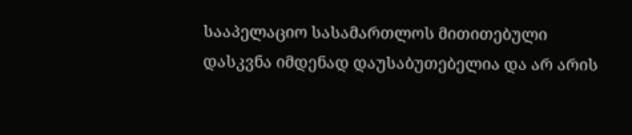სააპელაციო სასამართლოს მითითებული დასკვნა იმდენად დაუსაბუთებელია და არ არის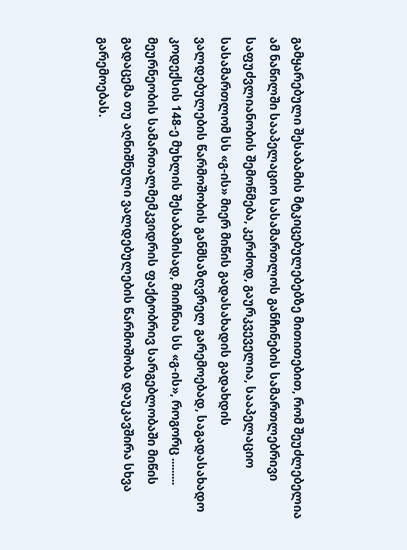გამყარებული შესაბამის მტკიცებულებებზე მითითებით, რომ შეუძლებელია ამ ნაწილში სააპელაციო სასამართლოს განჩინების სამართლებრივი საფუძვლიანობის შემოწმება, კერძოდ, გაურკვეველია, სააპელაციო სასამართლომ სს «გ-ის» მიერ მიწის გადასახადის გადახდის ვალდებულების წარმოშობის განმსაზღვრელ გარემოებად, საგადასახადო კოდექსის 148-ე მუხლის შესაბამისად, მიიჩნია სს «გ-ის», როგორც ......... მეურნეობის სამართალმემკვიდრის ფაქტობრივ სარგებლობაში მიწის გადაცემა თუ აღნიშნული ვალდებულების წარმოშობა დაუკავშირა სხვა გარემოებას.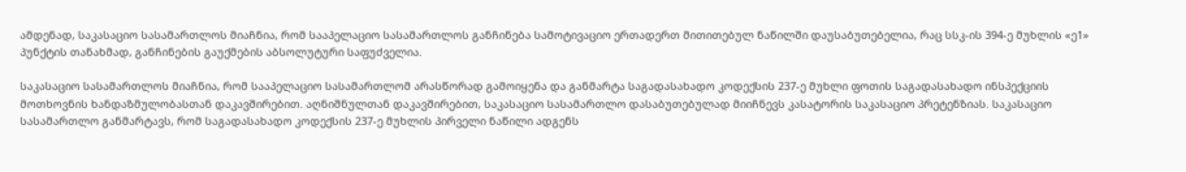ამდენად, საკასაციო სასამართლოს მიაჩნია, რომ სააპელაციო სასამართლოს განჩინება სამოტივაციო ერთადერთ მითითებულ ნაწილში დაუსაბუთებელია, რაც სსკ-ის 394-ე მუხლის «ე1» პუნქტის თანახმად, განჩინების გაუქმების აბსოლუტური საფუძველია.

საკასაციო სასამართლოს მიაჩნია, რომ სააპელაციო სასამართლომ არასწორად გამოიყენა და განმარტა საგადასახადო კოდექსის 237-ე მუხლი ფოთის საგადასახადო ინსპექციის მოთხოვნის ხანდაზმულობასთან დაკავშირებით. აღნიშნულთან დაკავშირებით, საკასაციო სასამართლო დასაბუთებულად მიიჩნევს კასატორის საკასაციო პრეტენზიას. საკასაციო სასამართლო განმარტავს, რომ საგადასახადო კოდექსის 237-ე მუხლის პირველი ნაწილი ადგენს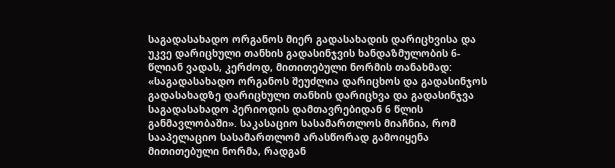საგადასახადო ორგანოს მიერ გადასახადის დარიცხვისა და უკვე დარიცხული თანხის გადასინჯვის ხანდაზმულობის 6-წლიან ვადას, კერძოდ, მითითებული ნორმის თანახმად: «საგადასახადო ორგანოს შეუძლია დარიცხოს და გადასინჯოს გადასახადზე დარიცხული თანხის დარიცხვა და გადასინჯვა საგადასახადო პერიოდის დამთავრებიდან 6 წლის განმავლობაში». საკასაციო სასამართლოს მიაჩნია, რომ სააპელაციო სასამართლომ არასწორად გამოიყენა მითითებული ნორმა, რადგან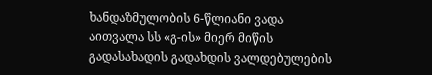ხანდაზმულობის 6-წლიანი ვადა აითვალა სს «გ-ის» მიერ მიწის გადასახადის გადახდის ვალდებულების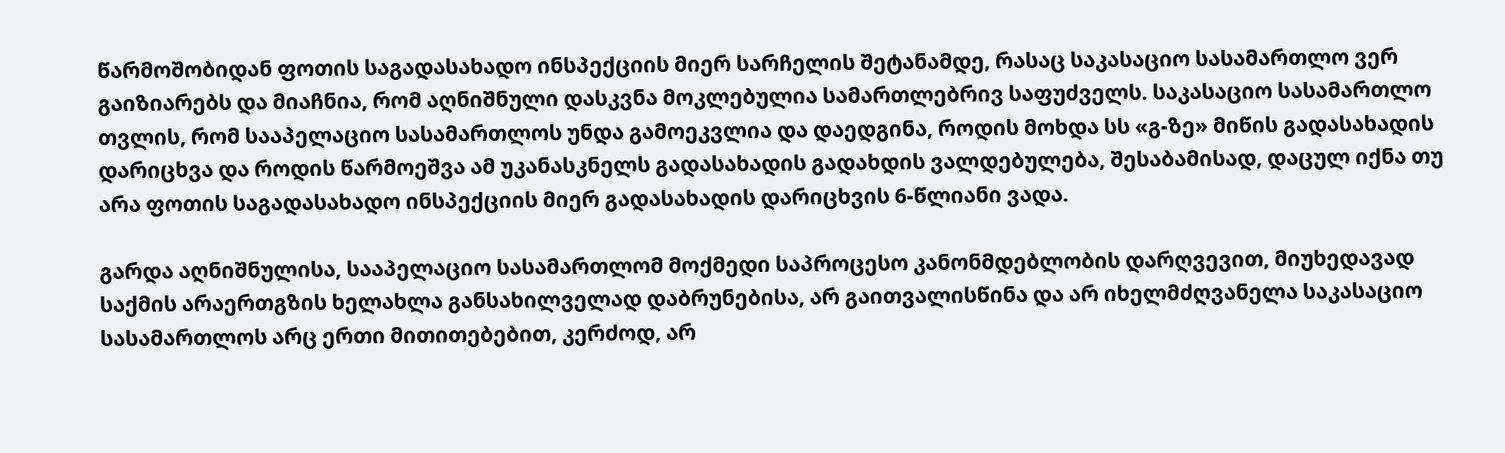წარმოშობიდან ფოთის საგადასახადო ინსპექციის მიერ სარჩელის შეტანამდე, რასაც საკასაციო სასამართლო ვერ გაიზიარებს და მიაჩნია, რომ აღნიშნული დასკვნა მოკლებულია სამართლებრივ საფუძველს. საკასაციო სასამართლო თვლის, რომ სააპელაციო სასამართლოს უნდა გამოეკვლია და დაედგინა, როდის მოხდა სს «გ-ზე» მიწის გადასახადის დარიცხვა და როდის წარმოეშვა ამ უკანასკნელს გადასახადის გადახდის ვალდებულება, შესაბამისად, დაცულ იქნა თუ არა ფოთის საგადასახადო ინსპექციის მიერ გადასახადის დარიცხვის 6-წლიანი ვადა.

გარდა აღნიშნულისა, სააპელაციო სასამართლომ მოქმედი საპროცესო კანონმდებლობის დარღვევით, მიუხედავად საქმის არაერთგზის ხელახლა განსახილველად დაბრუნებისა, არ გაითვალისწინა და არ იხელმძღვანელა საკასაციო სასამართლოს არც ერთი მითითებებით, კერძოდ, არ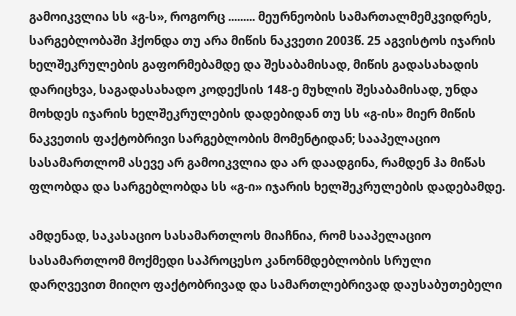გამოიკვლია სს «გ-ს», როგორც ......... მეურნეობის სამართალმემკვიდრეს, სარგებლობაში ჰქონდა თუ არა მიწის ნაკვეთი 2003წ. 25 აგვისტოს იჯარის ხელშეკრულების გაფორმებამდე და შესაბამისად, მიწის გადასახადის დარიცხვა, საგადასახადო კოდექსის 148-ე მუხლის შესაბამისად, უნდა მოხდეს იჯარის ხელშეკრულების დადებიდან თუ სს «გ-ის» მიერ მიწის ნაკვეთის ფაქტობრივი სარგებლობის მომენტიდან; სააპელაციო სასამართლომ ასევე არ გამოიკვლია და არ დაადგინა, რამდენ ჰა მიწას ფლობდა და სარგებლობდა სს «გ-ი» იჯარის ხელშეკრულების დადებამდე.

ამდენად, საკასაციო სასამართლოს მიაჩნია, რომ სააპელაციო სასამართლომ მოქმედი საპროცესო კანონმდებლობის სრული დარღვევით მიიღო ფაქტობრივად და სამართლებრივად დაუსაბუთებელი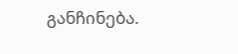განჩინება.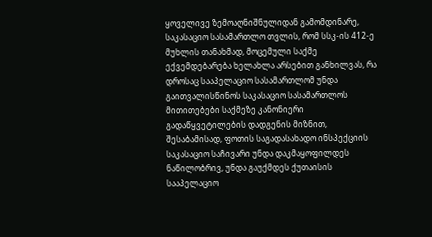ყოველივე ზემოაღნიშნულიდან გამომდინარე, საკასაციო სასამართლო თვლის, რომ სსკ-ის 412-ე მუხლის თანახმად, მოცემული საქმე ექვემდებარება ხელახლა არსებით განხილვას, რა დროსაც სააპელაციო სასამართლომ უნდა გაითვალისწინოს საკასაციო სასამართლოს მითითებები საქმეზე კანონიერი გადაწყვეტილების დადგენის მიზნით, შესაბამისად, ფოთის საგადასახადო ინსპექციის საკასაციო საჩივარი უნდა დაკმაყოფილდეს ნაწილობრივ, უნდა გაუქმდეს ქუთაისის სააპელაციო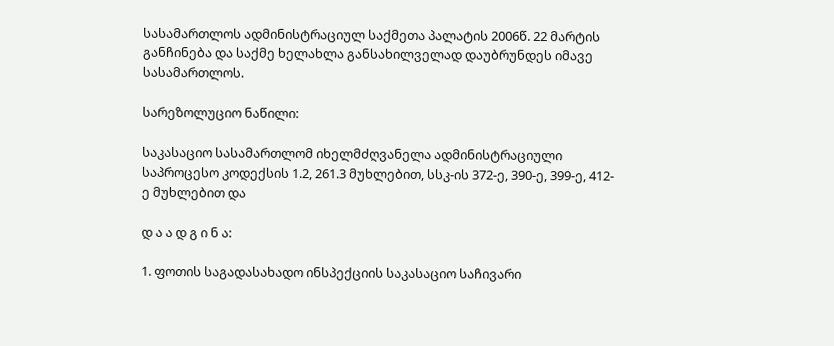სასამართლოს ადმინისტრაციულ საქმეთა პალატის 2006წ. 22 მარტის განჩინება და საქმე ხელახლა განსახილველად დაუბრუნდეს იმავე სასამართლოს.

სარეზოლუციო ნაწილი:

საკასაციო სასამართლომ იხელმძღვანელა ადმინისტრაციული საპროცესო კოდექსის 1.2, 261.3 მუხლებით, სსკ-ის 372-ე, 390-ე, 399-ე, 412-ე მუხლებით და

დ ა ა დ გ ი ნ ა:

1. ფოთის საგადასახადო ინსპექციის საკასაციო საჩივარი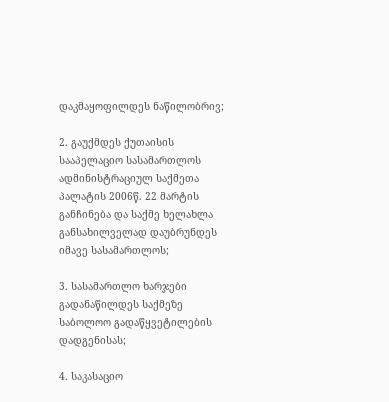დაკმაყოფილდეს ნაწილობრივ;

2. გაუქმდეს ქუთაისის სააპელაციო სასამართლოს ადმინისტრაციულ საქმეთა პალატის 2006წ. 22 მარტის განჩინება და საქმე ხელახლა განსახილველად დაუბრუნდეს იმავე სასამართლოს;

3. სასამართლო ხარჯები გადანაწილდეს საქმეზე საბოლოო გადაწყვეტილების დადგენისას;

4. საკასაციო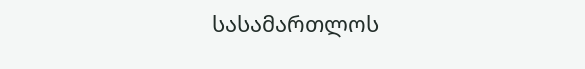სასამართლოს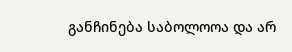განჩინება საბოლოოა და არ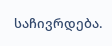საჩივრდება.